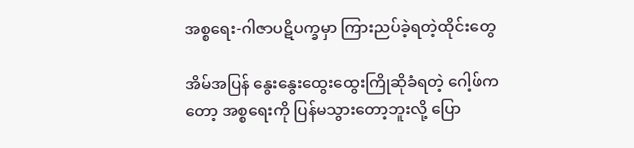အစ္စရေး-ဂါဇာပဋိပက္ခမှာ ကြားညပ်ခဲ့ရတဲ့ထိုင်းတွေ

အိမ်အပြန် နွေးနွေးထွေးထွေးကြိုဆိုခံရတဲ့ ဂေါ့ဖ်ကတော့ အစ္စရေးကို ပြန်မသွားတော့ဘူးလို့ ပြော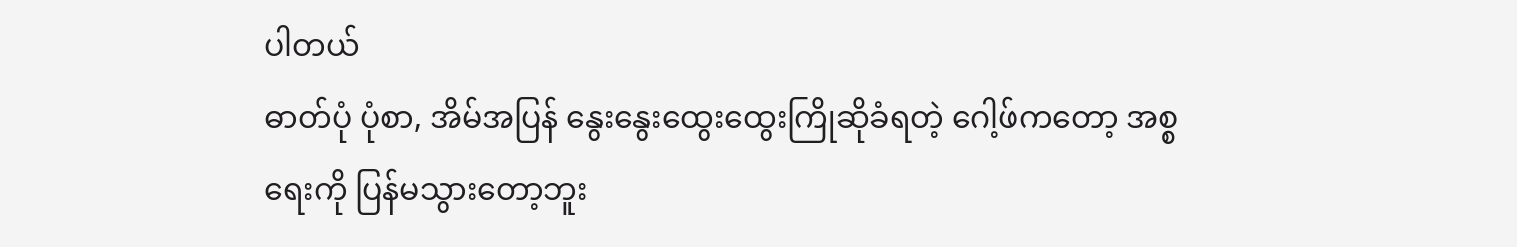ပါတယ်
ဓာတ်ပုံ ပုံစာ, အိမ်အပြန် နွေးနွေးထွေးထွေးကြိုဆိုခံရတဲ့ ဂေါ့ဖ်ကတော့ အစ္စရေးကို ပြန်မသွားတော့ဘူး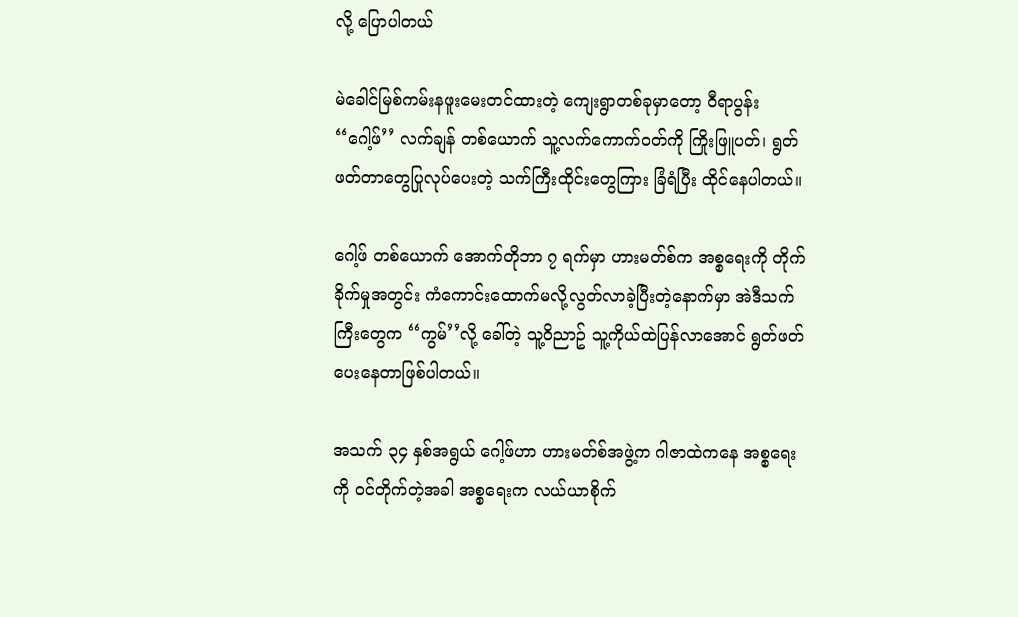လို့ ပြောပါတယ်

မဲခေါင်မြစ်ကမ်းနဖူးမေးတင်ထားတဲ့ ကျေးရွာတစ်ခုမှာတော့ ဝီရာပွန်း ‘‘ဂေါ့ဖ်’’ လက်ချန် တစ်ယောက် သူ့လက်ကောက်ဝတ်ကို ကြိုးဖြူပတ်၊ ရွတ်ဖတ်တာတွေပြုလုပ်ပေးတဲ့ သက်ကြီးထိုင်းတွေကြား ခြံရံပြီး ထိုင်နေပါတယ်။

ဂေါ့ဖ် တစ်ယောက် အောက်တိုဘာ ၇ ရက်မှာ ဟားမတ်စ်က အစ္စရေးကို တိုက်ခိုက်မှုအတွင်း ကံကောင်းထောက်မလို့လွတ်လာခဲ့ပြီးတဲ့နောက်မှာ အဲဒီသက်ကြီးတွေက ‘‘ကွမ်’’လို့ ခေါ်တဲ့ သူ့ဝိညာဥ် သူ့ကိုယ်ထဲပြန်လာအောင် ရွတ်ဖတ်ပေးနေတာဖြစ်ပါတယ်။

အသက် ၃၄ နှစ်အရွယ် ဂေါ့ဖ်ဟာ ဟားမတ်စ်အဖွဲ့က ဂါဇာထဲကနေ အစ္စရေးကို ဝင်တိုက်တဲ့အခါ အစ္စရေးက လယ်ယာစိုက်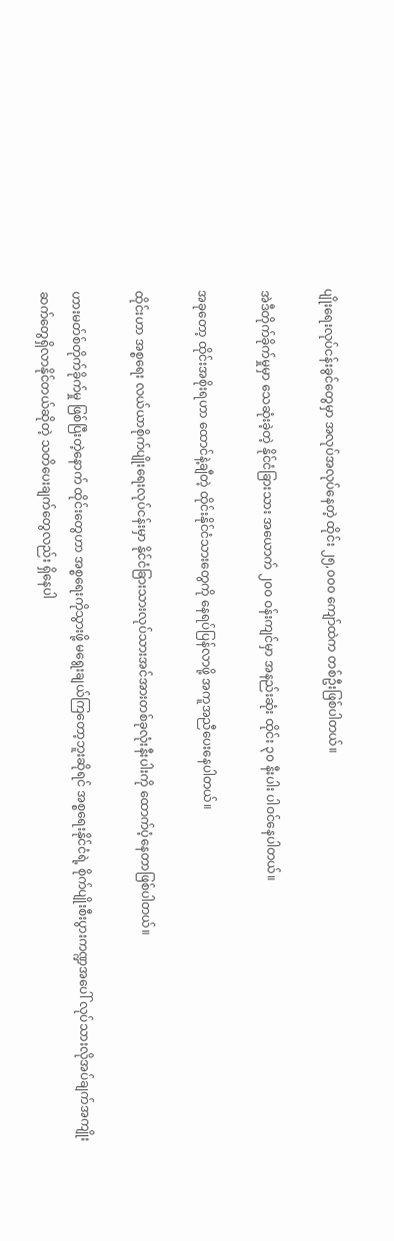ပျိုးရေးလုပ်ငန်းခွင်တွေမှာ အလုပ်အလုပ်နေတဲ့ ထိုင်း ၂၅,၀၀၀ ကျော်ထဲက တစ်ဦးဖြစ်ပါတယ်။

အဲဒီတိုက်ခိုက်မှုမှာ သေဆုံးခဲ့တဲ့ နိုင်ငံခြားသား အယောက် ၂၀၀ ဝန်းကျင်မှာ အနည်းဆုံး ထိုင်း ၃၀ နီးပါး ပါဝင်နေပါတယ်။

အခုတော့ ထိုင်းအစိုးရဟာ ထောင်နဲ့ချီတဲ့ ထိုင်းနိုင်ငံသားတွေကို နေရပ်ပြန်လာဖို့ အကူအညီပေးနေပါတယ်။

ထိုင်းဟာ အစ္စရေး လယ်ယာစိုက်ပျိုးရေးလုပ်ငန်းမှာ နိုင်ငံခြားသားလုပ်သားအင်အားတစ်ခုလုံးနီးပါးကို ထောက်ပံ့နေတာဖြစ်ပါတယ်။

ဟားမတ်စ်တိုက်ခိုက်မှု ဖြစ်ပြီးတဲ့နောက် ထိုင်းတွေဟာ အစ္စရေးကိုသွားဖို့ မရွေးချယ်ကြတော့ဘူးဆိုရင် အစ္စရေးနိုင်ငံရဲ့ စိုက်ပျိုးစီးပွားကဏ္ဍအပေါ် လုပ်သားလိုအပ်ချက်အကျိုးဆက်တွေရှိလာနိုင်တယ်ဆိုတဲ့ သတိပေးချက်တွေလည်း ရှိနေပါ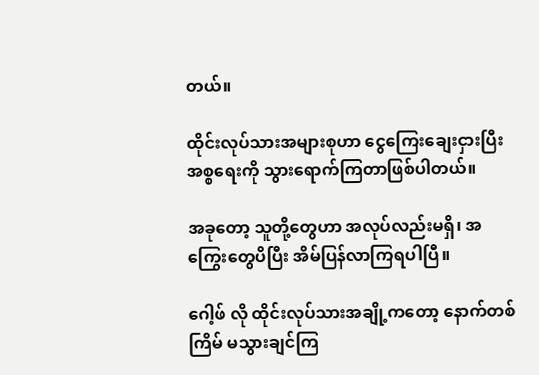တယ်။

ထိုင်းလုပ်သားအများစုဟာ ငွေကြေးချေးငှားပြီး အစ္စရေးကို သွားရောက်ကြတာဖြစ်ပါတယ်။

အခုတော့ သူတို့တွေဟာ အလုပ်လည်းမရှိ၊ အကြွေးတွေပိပြီး အိမ်ပြန်လာကြရပါပြီ။

ဂေါ့ဖ် လို ထိုင်းလုပ်သားအချို့ကတော့ နောက်တစ်ကြိမ် မသွားချင်ကြ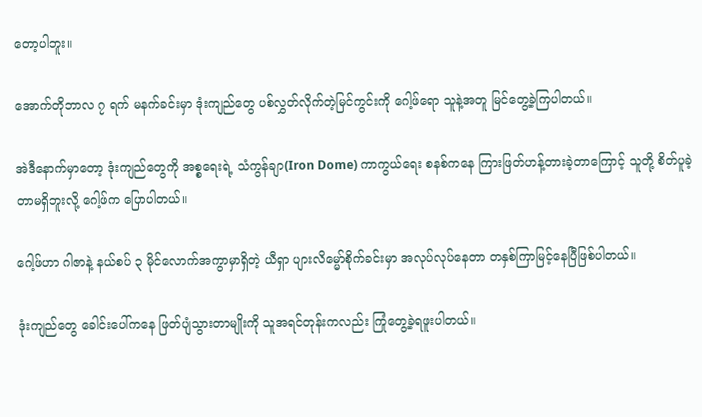တော့ပါဘူး။

အောက်တိုဘာလ ၇ ရက် မနက်ခင်းမှာ ဒုံးကျည်တွေ ပစ်လွှတ်လိုက်တဲ့မြင်ကွင်းကို ဂေါ့ဖ်ရော သူနဲ့အတူ မြင်တွေ့ခဲ့ကြပါတယ်။

အဲဒီနောက်မှာတော့ ဒုံးကျည်တွေကို အစ္စရေးရဲ့ သံကွန်ချာ(Iron Dome) ကာကွယ်ရေး စနစ်ကနေ ကြားဖြတ်ဟန့်တားခဲ့တာကြောင့် သူတို့ စိတ်ပူခဲ့တာမရှိဘူးလို့ ဂေါ့ဖ်က ပြောပါတယ်။

ဂေါ့ဖ်ဟာ ဂါဇာနဲ့ နယ်စပ် ၃ မိုင်လောက်အကွာမှာရှိတဲ့ ယီရှာ ပျားလိမ္မော်စိုက်ခင်းမှာ အလုပ်လုပ်နေတာ တနှစ်ကြာမြင့်နေပြီဖြစ်ပါတယ်။

ဒုံးကျည်တွေ ခေါင်းပေါ်ကနေ ဖြတ်ပျံသွားတာမျိုးကို သူအရင်တုန်းကလည်း ကြုံတွေ့ခဲ့ရဖူးပါတယ်။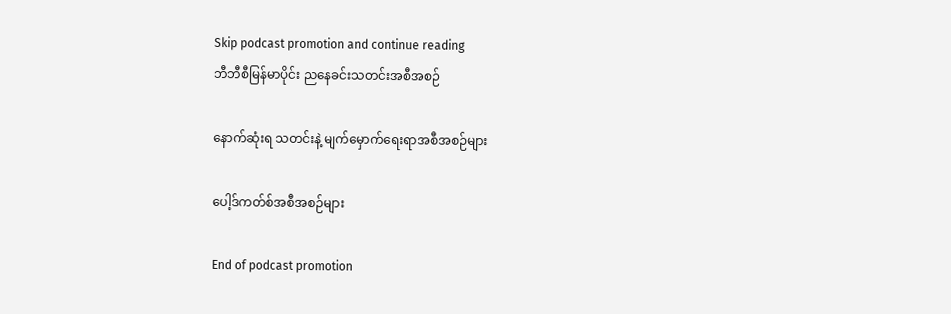Skip podcast promotion and continue reading
ဘီဘီစီမြန်မာပိုင်း ညနေခင်းသတင်းအစီအစဉ်

နောက်ဆုံးရ သတင်းနဲ့ မျက်မှောက်ရေးရာအစီအစဉ်များ

ပေါ့ဒ်ကတ်စ်အစီအစဉ်များ

End of podcast promotion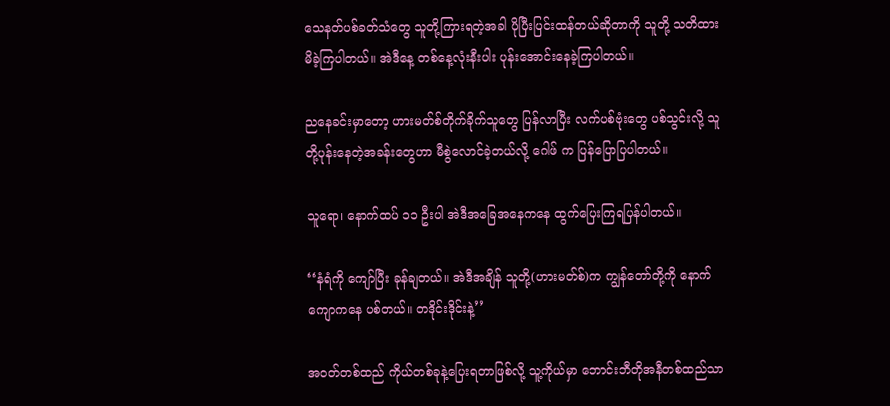သေနတ်ပစ်ခတ်သံတွေ သူတို့ကြားရတဲ့အခါ ပိုပြီးပြင်းထန်တယ်ဆိုတာကို သူတို့ သတိထားမိခဲ့ကြပါတယ်။ အဲဒီနေ့ တစ်နေ့လုံးနီးပါး ပုန်းအောင်းနေခဲ့ကြပါတယ်။

ညနေခင်းမှာတော့ ဟားမတ်စ်တိုက်ခိုက်သူတွေ ပြန်လာပြီး လက်ပစ်ဗုံးတွေ ပစ်သွင်းလို့ သူတို့ပုန်းနေတဲ့အခန်းတွေဟာ မီစွဲလောင်ခဲ့တယ်လို့ ဂေါဖ် က ပြန်ပြောပြပါတယ်။

သူရော၊ နောက်ထပ် ၁၁ ဦးပါ အဲဒီအခြေအနေကနေ ထွက်ပြေးကြရပြန်ပါတယ်။

‘‘နံရံကို ကျော်ပြီး ခုန်ချတယ်။ အဲဒီအချိန် သူတို့(ဟားမတ်စ်)က ကျွန်တော်တို့ကို နောက်ကျောကနေ ပစ်တယ်။ တဒိုင်းဒိုင်းနဲ့’’

အဝတ်တစ်ထည် ကိုယ်တစ်ခုနဲ့ပြေးရတာဖြစ်လို့ သူ့ကိုယ်မှာ ဘောင်းဘီတိုအနီတစ်ထည်သာ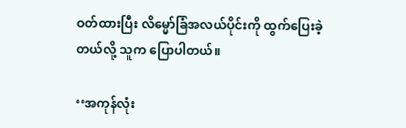ဝတ်ထားပြီး လိမ္မော်ခြံအလယ်ပိုင်းကို ထွက်ပြေးခဲ့တယ်လို့ သူက ပြောပါတယ်။

‘‘အကုန်လုံး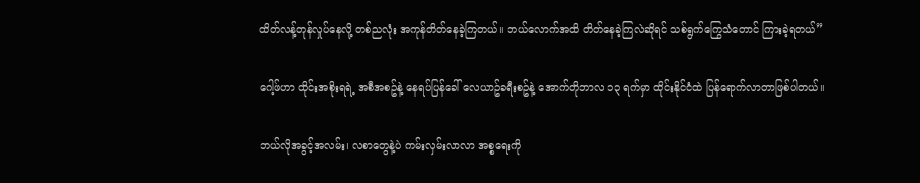ထိတ်လန့်တုန်လှုပ်နေလို့ တစ်ညလုံး အကုန်တိတ်နေခဲ့ကြတယ်။ ဘယ်လောက်အထိ တိတ်နေခဲ့ကြလဲဆိုရင် သစ်ရွက်ကြွေသံတောင် ကြားခဲ့ရတယ်’’

ဂေါ့ဖ်ဟာ ထိုင်းအစိုးရရဲ့ အစီအစဥ်နဲ့ နေရပ်ပြန်ခေါ် လေယာဥ်ခရီးစဥ်နဲ့ အောက်တိုဘာလ ၁၃ ရက်မှာ ထိုင်းနိုင်ငံထဲ ပြန်ရောက်လာတာဖြစ်ပါတယ်။

ဘယ်လိုအခွင့်အလမ်း၊ လစာတွေနဲ့ပဲ ကမ်းလှမ်းလာလာ အစ္စရေးကို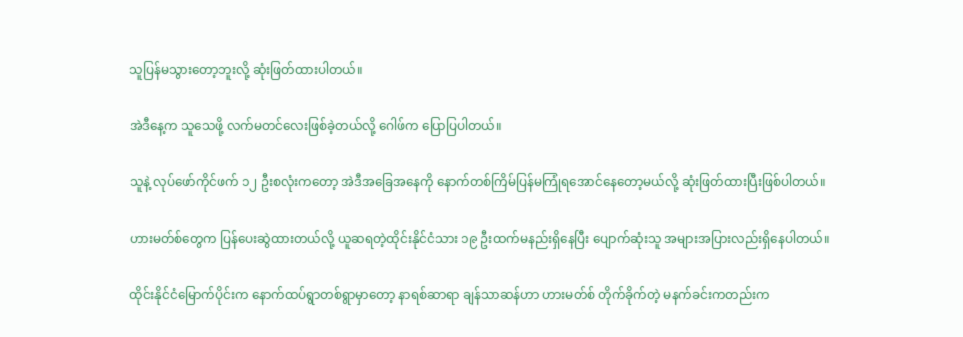သူပြန်မသွားတော့ဘူးလို့ ဆုံးဖြတ်ထားပါတယ်။

အဲဒီနေ့က သူသေဖို့ လက်မတင်လေးဖြစ်ခဲ့တယ်လို့ ဂေါဖ်က ပြောပြပါတယ်။

သူနဲ့ လုပ်ဖော်ကိုင်ဖက် ၁၂ ဦးစလုံးကတော့ အဲဒီအခြေအနေကို နောက်တစ်ကြိမ်ပြန်မကြုံရအောင်နေတော့မယ်လို့ ဆုံးဖြတ်ထားပြီးဖြစ်ပါတယ်။

ဟားမတ်စ်တွေက ပြန်ပေးဆွဲထားတယ်လို့ ယူဆရတဲ့ထိုင်းနိုင်ငံသား ၁၉ ဦးထက်မနည်းရှိနေပြီး ပျောက်ဆုံးသူ အများအပြားလည်းရှိနေပါတယ်။

ထိုင်းနိုင်ငံမြောက်ပိုင်းက နောက်ထပ်ရွာတစ်ရွာမှာတော့ နာရစ်ဆာရာ ချန်သာဆန်ဟာ ဟားမတ်စ် တိုက်ခိုက်တဲ့ မနက်ခင်းကတည်းက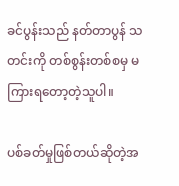ခင်ပွန်းသည် နတ်တာပွန် သတင်းကို တစ်စွန်းတစ်စမှ မကြားရတော့တဲ့သူပါ။

ပစ်ခတ်မှုဖြစ်တယ်ဆိုတဲ့အ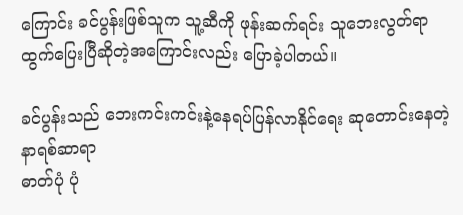ကြောင်း ခင်ပွန်းဖြစ်သူက သူ့ဆီကို ဖုန်းဆက်ရင်း သူဘေးလွတ်ရာ ထွက်ပြေးပြီဆိုတဲ့အကြောင်းလည်း ပြောခဲ့ပါတယ်။

ခင်ပွန်းသည် ဘေးကင်းကင်းနဲ့နေရပ်ပြန်လာနိုင်ရေး ဆုတောင်းနေတဲ့ နာရစ်ဆာရာ
ဓာတ်ပုံ ပုံ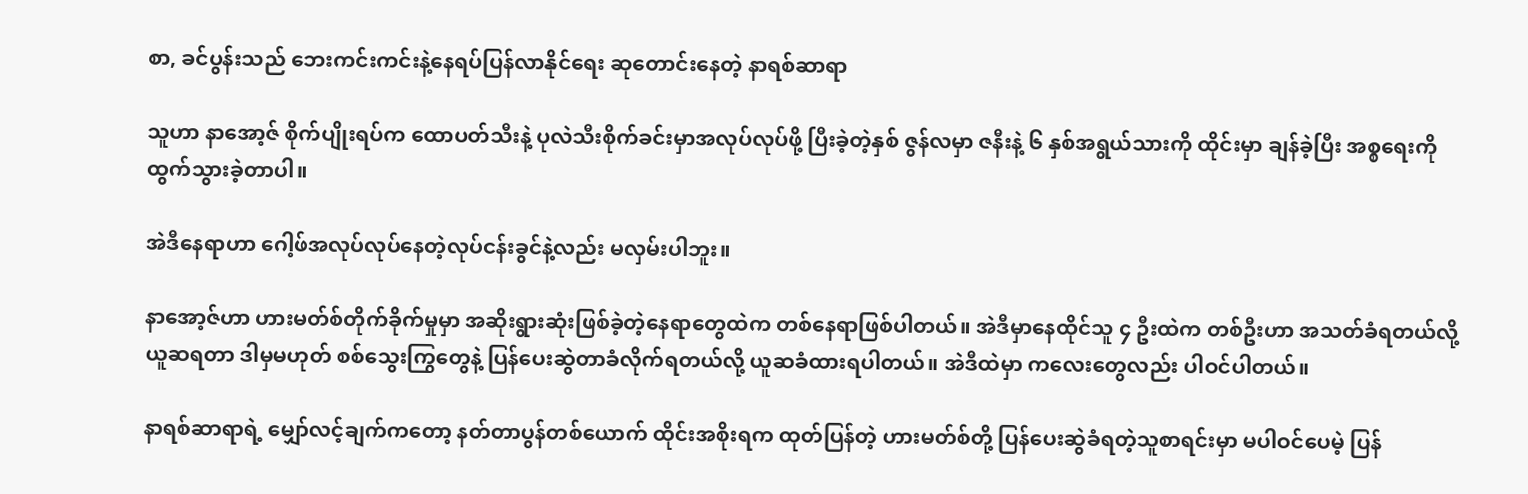စာ, ခင်ပွန်းသည် ဘေးကင်းကင်းနဲ့နေရပ်ပြန်လာနိုင်ရေး ဆုတောင်းနေတဲ့ နာရစ်ဆာရာ

သူဟာ နာအော့ဇ် စိုက်ပျိုးရပ်က ထောပတ်သီးနဲ့ ပုလဲသီးစိုက်ခင်းမှာအလုပ်လုပ်ဖို့ ပြီးခဲ့တဲ့နှစ် ဇွန်လမှာ ဇနီးနဲ့ ၆ နှစ်အရွယ်သားကို ထိုင်းမှာ ချန်ခဲ့ပြီး အစ္စရေးကို ထွက်သွားခဲ့တာပါ။

အဲဒီနေရာဟာ ဂေါ့ဖ်အလုပ်လုပ်နေတဲ့လုပ်ငန်းခွင်နဲ့လည်း မလှမ်းပါဘူး။

နာအော့ဇ်ဟာ ဟားမတ်စ်တိုက်ခိုက်မှုမှာ အဆိုးရွားဆုံးဖြစ်ခဲ့တဲ့နေရာတွေထဲက တစ်နေရာဖြစ်ပါတယ်။ အဲဒီမှာနေထိုင်သူ ၄ ဦးထဲက တစ်ဦးဟာ အသတ်ခံရတယ်လို့ ယူဆရတာ ဒါမှမဟုတ် စစ်သွေးကြွတွေနဲ့ ပြန်ပေးဆွဲတာခံလိုက်ရတယ်လို့ ယူဆခံထားရပါတယ်။ အဲဒီထဲမှာ ကလေးတွေလည်း ပါဝင်ပါတယ်။

နာရစ်ဆာရာရဲ့ မျှော်လင့်ချက်ကတော့ နတ်တာပွန်တစ်ယောက် ထိုင်းအစိုးရက ထုတ်ပြန်တဲ့ ဟားမတ်စ်တို့ ပြန်ပေးဆွဲခံရတဲ့သူစာရင်းမှာ မပါဝင်ပေမဲ့ ပြန်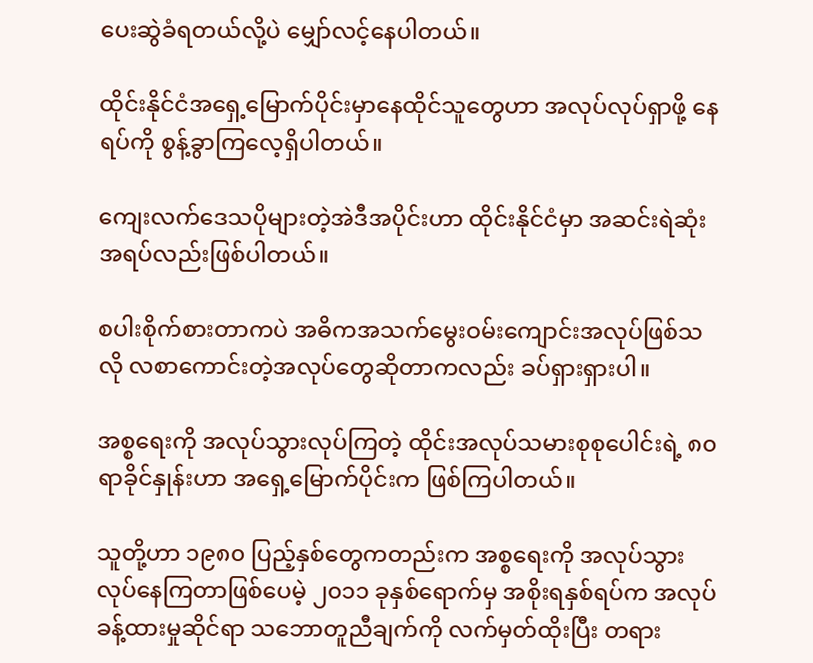ပေးဆွဲခံရတယ်လို့ပဲ မျှော်လင့်နေပါတယ်။

ထိုင်းနိုင်ငံအရှေ့မြောက်ပိုင်းမှာနေထိုင်သူတွေဟာ အလုပ်လုပ်ရှာဖို့ နေရပ်ကို စွန့်ခွာကြလေ့ရှိပါတယ်။

ကျေးလက်ဒေသပိုများတဲ့အဲဒီအပိုင်းဟာ ထိုင်းနိုင်ငံမှာ အဆင်းရဲဆုံးအရပ်လည်းဖြစ်ပါတယ်။

စပါးစိုက်စားတာကပဲ အဓိကအသက်မွေးဝမ်းကျောင်းအလုပ်ဖြစ်သလို လစာကောင်းတဲ့အလုပ်တွေဆိုတာကလည်း ခပ်ရှားရှားပါ။

အစ္စရေးကို အလုပ်သွားလုပ်ကြတဲ့ ထိုင်းအလုပ်သမားစုစုပေါင်းရဲ့ ၈၀ ရာခိုင်နှုန်းဟာ အရှေ့မြောက်ပိုင်းက ဖြစ်ကြပါတယ်။

သူတို့ဟာ ၁၉၈၀ ပြည့်နှစ်တွေကတည်းက အစ္စရေးကို အလုပ်သွားလုပ်နေကြတာဖြစ်ပေမဲ့ ၂၀၁၁ ခုနှစ်ရောက်မှ အစိုးရနှစ်ရပ်က အလုပ်ခန့်ထားမှုဆိုင်ရာ သဘောတူညီချက်ကို လက်မှတ်ထိုးပြီး တရား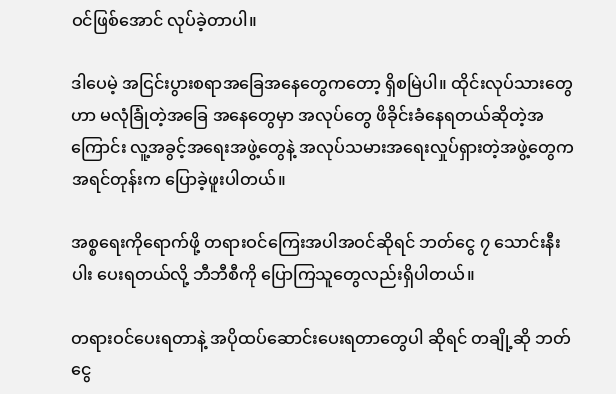ဝင်ဖြစ်အောင် လုပ်ခဲ့တာပါ။

ဒါပေမဲ့ အငြင်းပွားစရာအခြေအနေတွေကတော့ ရှိစမြဲပါ။ ထိုင်းလုပ်သားတွေဟာ မလုံခြုံတဲ့အခြေ အနေတွေမှာ အလုပ်တွေ ဖိခိုင်းခံနေရတယ်ဆိုတဲ့အကြောင်း လူ့အခွင့်အရေးအဖွဲ့တွေနဲ့ အလုပ်သမားအရေးလှုပ်ရှားတဲ့အဖွဲ့တွေက အရင်တုန်းက ပြောခဲ့ဖူးပါတယ်။

အစ္စရေးကိုရောက်ဖို့ တရားဝင်ကြေးအပါအဝင်ဆိုရင် ဘတ်ငွေ ၇ သောင်းနီးပါး ပေးရတယ်လို့ ဘီဘီစီကို ပြောကြသူတွေလည်းရှိပါတယ်။

တရားဝင်ပေးရတာနဲ့ အပိုထပ်ဆောင်းပေးရတာတွေပါ ဆိုရင် တချို့ဆို ဘတ်ငွေ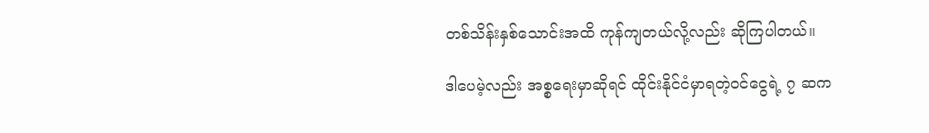တစ်သိန်းနှစ်သောင်းအထိ ကုန်ကျတယ်လို့လည်း ဆိုကြပါတယ်။

ဒါပေမဲ့လည်း အစ္စရေးမှာဆိုရင် ထိုင်းနိုင်ငံမှာရတဲ့ဝင်ငွေရဲ့ ၇ ဆက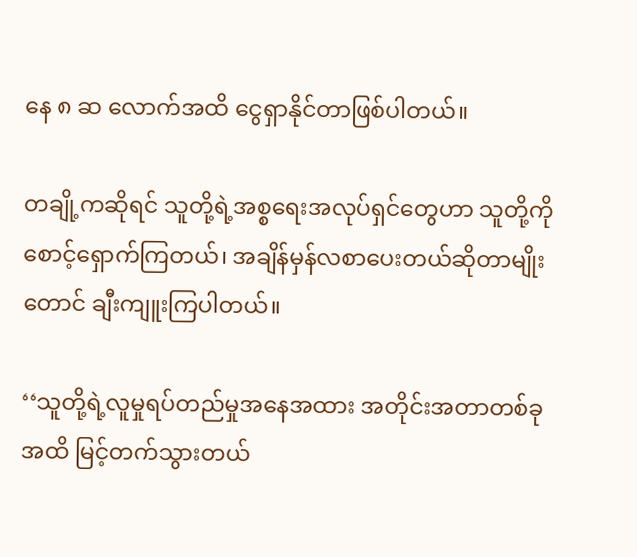နေ ၈ ဆ လောက်အထိ ငွေရှာနိုင်တာဖြစ်ပါတယ်။

တချို့ကဆိုရင် သူတို့ရဲ့အစ္စရေးအလုပ်ရှင်တွေဟာ သူတို့ကို စောင့်ရှောက်ကြတယ်၊ အချိန်မှန်လစာပေးတယ်ဆိုတာမျိုးတောင် ချီးကျူးကြပါတယ်။

‘‘သူတို့ရဲ့လူမှုရပ်တည်မှုအနေအထား အတိုင်းအတာတစ်ခုအထိ မြင့်တက်သွားတယ်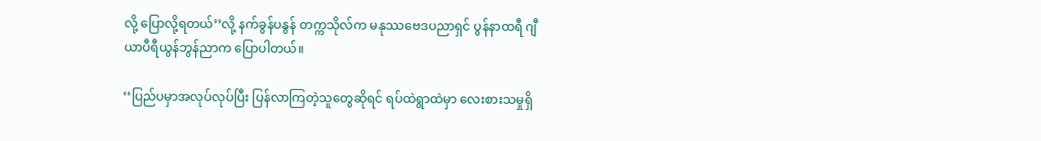လို့ ပြောလို့ရတယ်’’လို့ နက်ခွန်ပနွန် တက္ကသိုလ်က မနုဿဗေဒပညာရှင် ပွန်နာထရီ ဂျီယာပီရီယွန်ဘွန်ညာက ‌ပြောပါတယ်။

‘‘ပြည်ပမှာအလုပ်လုပ်ပြီး ပြန်လာကြတဲ့သူတွေဆိုရင် ရပ်ထဲရွာထဲမှာ လေးစားသမှုရှိ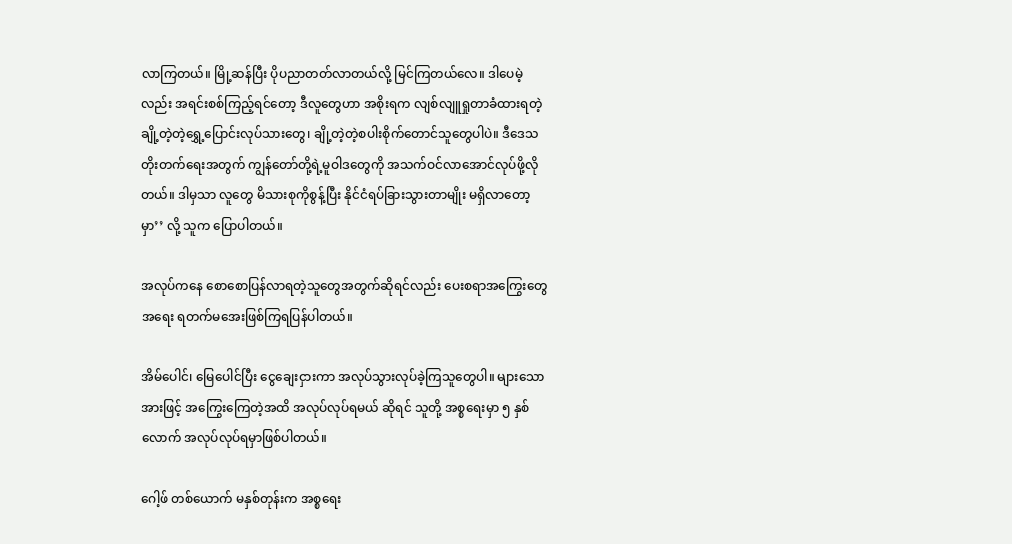လာကြတယ်။ မြို့ဆန်ပြီး ပိုပညာတတ်လာတယ်လို့ မြင်ကြတယ်လေ။ ဒါပေမဲ့လည်း အရင်းစစ်ကြည့်ရင်တော့ ဒီလူတွေဟာ အစိုးရက လျစ်လျူရှုတာခံထားရတဲ့ ချို့တဲ့တဲ့ရွှေ့ပြောင်းလုပ်သားတွေ၊ ချို့တဲ့တဲ့စပါးစိုက်တောင်သူတွေပါပဲ။ ဒီဒေသတိုးတက်ရေးအတွက် ကျွန်တော်တို့ရဲ့မူဝါဒတွေကို အသက်ဝင်လာအောင်လုပ်ဖို့လိုတယ်။ ဒါမှသာ လူတွေ မိသားစုကိုစွန့်ပြီး နိုင်ငံရပ်ခြားသွားတာမျိုး မရှိလာတော့မှာ’’ လို့ သူက ပြောပါတယ်။

အလုပ်ကနေ စောစောပြန်လာရတဲ့သူတွေအတွက်ဆိုရင်လည်း ပေးစရာအကြွေးတွေအရေး ရတက်မအေးဖြစ်ကြရပြန်ပါတယ်။

အိမ်ပေါင်၊ မြေပေါင်ပြီး ငွေချေးငှားကာ အလုပ်သွားလုပ်ခဲ့ကြသူတွေပါ။ များသောအားဖြင့် အကြွေးကြေတဲ့အထိ အလုပ်လုပ်ရမယ် ဆိုရင် သူတို့ အစ္စရေးမှာ ၅ နှစ်လောက် အလုပ်လုပ်ရမှာဖြစ်ပါတယ်။

ဂေါ့ဖ် တစ်ယောက် မနှစ်တုန်းက အစ္စရေး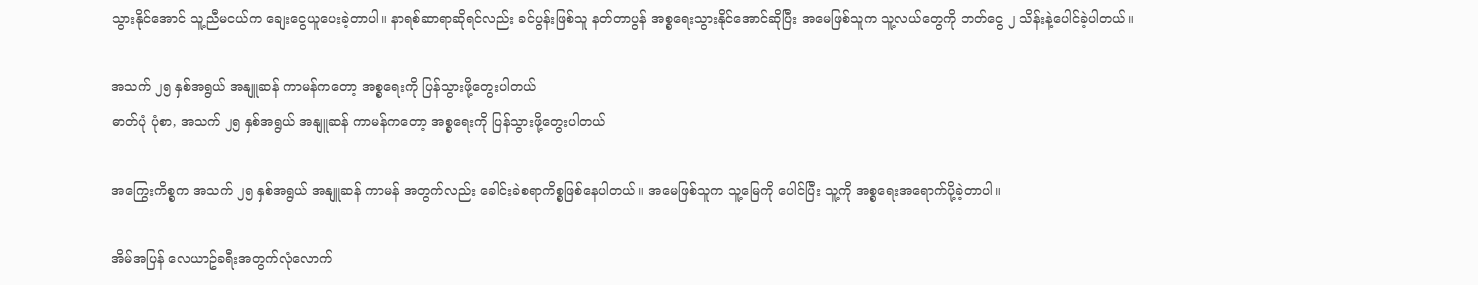သွားနိုင်အောင် သူ့ညီမငယ်က ချေးငွေယူပေးခဲ့တာပါ။ နာရစ်ဆာရာဆိုရင်လည်း ခင်ပွန်းဖြစ်သူ နတ်တာပွန် အစ္စရေးသွားနိုင်အောင်ဆိုပြီး အမေဖြစ်သူက သူ့လယ်တွေကို ဘတ်ငွေ ၂ သိန်းနဲ့ပေါင်ခဲ့ပါတယ်။

အသက် ၂၅ နှစ်အရွယ် အနျူဆန် ကာမန်ကတော့ အစ္စရေးကို ပြန်သွားဖို့တွေးပါတယ်
ဓာတ်ပုံ ပုံစာ, အသက် ၂၅ နှစ်အရွယ် အနျူဆန် ကာမန်ကတော့ အစ္စရေးကို ပြန်သွားဖို့တွေးပါတယ်

အကြွေးကိစ္စက အသက် ၂၅ နှစ်အရွယ် အနျူဆန် ကာမန် အတွက်လည်း ခေါင်းခဲစရာကိစ္စဖြစ်နေပါတယ်။ အမေဖြစ်သူက သူ့မြေကို ပေါင်ပြီး သူ့ကို အစ္စရေးအရောက်ပို့ခဲ့တာပါ။

အိမ်အပြန် လေယာဥ်ခရီးအတွက်လုံလောက်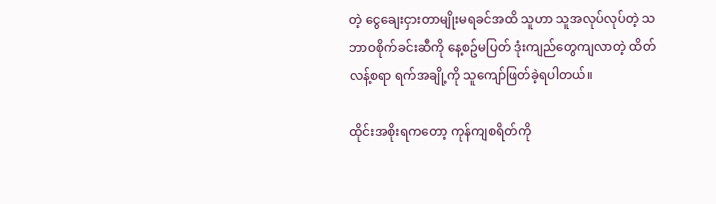တဲ့ ငွေချေးငှားတာမျိုးမရခင်အထိ သူဟာ သူအလုပ်လုပ်တဲ့ သဘာဝစိုက်ခင်းဆီကို နေ့စဥ်မပြတ် ဒုံးကျည်တွေကျလာတဲ့ ထိတ်လန့်စရာ ရက်အချို့ကို သူကျော်ဖြတ်ခဲ့ရပါတယ်။

ထိုင်းအစိုးရကတော့ ကုန်ကျစရိတ်ကို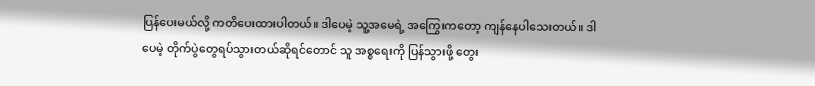ပြန်ပေးမယ်လို့ ကတိပေးထားပါတယ်။ ဒါပေမဲ့ သူ့အမေရဲ့ အကြွေးကတော့ ကျန်နေပါသေးတယ်။ ဒါပေမဲ့ တိုက်ပွဲတွေရပ်သွားတယ်ဆိုရင်တောင် သူ အစ္စရေးကို ပြန်သွားဖို့ တွေး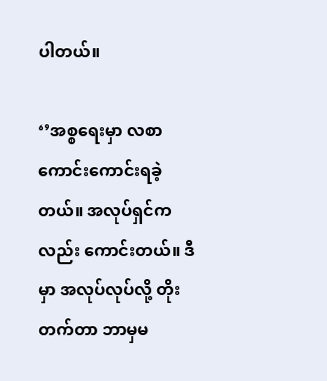ပါတယ်။

‘’အစ္စရေးမှာ လစာကောင်းကောင်းရခဲ့တယ်။ အလုပ်ရှင်ကလည်း ကောင်းတယ်။ ဒီမှာ အလုပ်လုပ်လို့ တိုးတက်တာ ဘာမှမ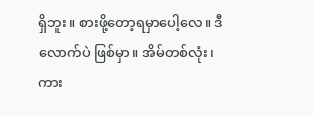ရှိဘူး။ စားဖို့တော့ရမှာပေါ့လေ။ ဒီလောက်ပဲ ဖြစ်မှာ။ အိမ်တစ်လုံး၊ ကား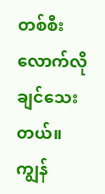တစ်စီးလောက်လိုချင်သေးတယ်။ ကျွန်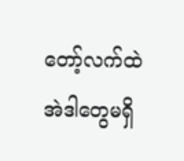တော့်လက်ထဲ အဲဒါတွေမရှိ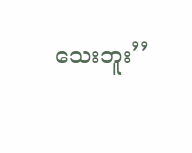သေးဘူး’’